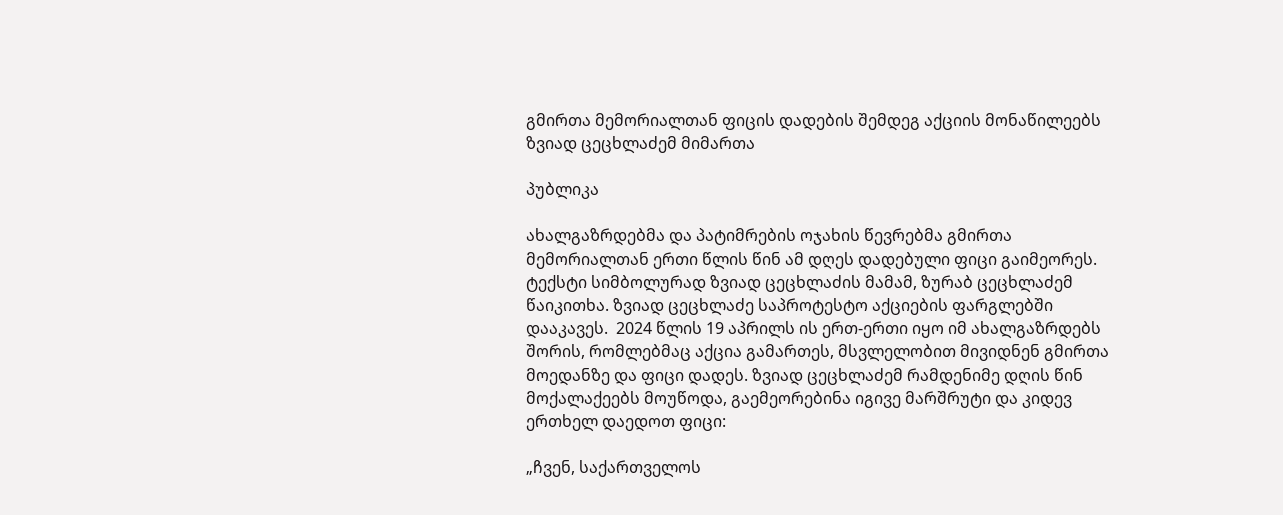გმირთა მემორიალთან ფიცის დადების შემდეგ აქციის მონაწილეებს ზვიად ცეცხლაძემ მიმართა

პუბლიკა

ახალგაზრდებმა და პატიმრების ოჯახის წევრებმა გმირთა მემორიალთან ერთი წლის წინ ამ დღეს დადებული ფიცი გაიმეორეს. ტექსტი სიმბოლურად ზვიად ცეცხლაძის მამამ, ზურაბ ცეცხლაძემ წაიკითხა. ზვიად ცეცხლაძე საპროტესტო აქციების ფარგლებში დააკავეს.  2024 წლის 19 აპრილს ის ერთ-ერთი იყო იმ ახალგაზრდებს შორის, რომლებმაც აქცია გამართეს, მსვლელობით მივიდნენ გმირთა მოედანზე და ფიცი დადეს. ზვიად ცეცხლაძემ რამდენიმე დღის წინ მოქალაქეებს მოუწოდა, გაემეორებინა იგივე მარშრუტი და კიდევ ერთხელ დაედოთ ფიცი:

„ჩვენ, საქართველოს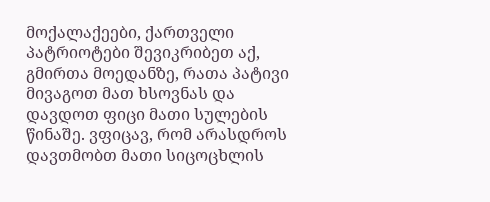მოქალაქეები, ქართველი პატრიოტები შევიკრიბეთ აქ, გმირთა მოედანზე, რათა პატივი მივაგოთ მათ ხსოვნას და დავდოთ ფიცი მათი სულების წინაშე. ვფიცავ, რომ არასდროს დავთმობთ მათი სიცოცხლის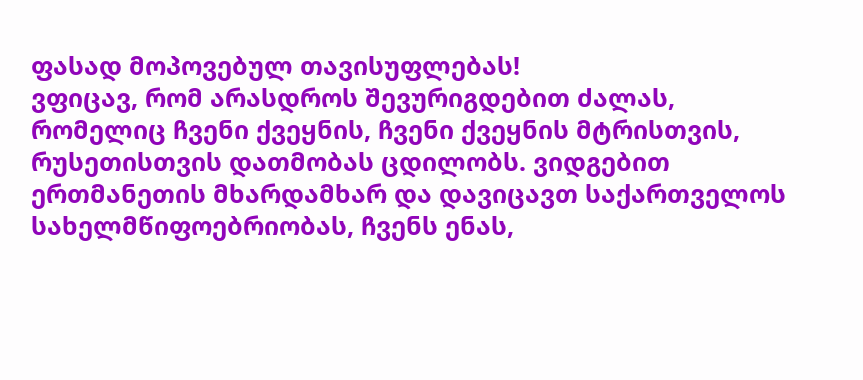ფასად მოპოვებულ თავისუფლებას!
ვფიცავ, რომ არასდროს შევურიგდებით ძალას, რომელიც ჩვენი ქვეყნის, ჩვენი ქვეყნის მტრისთვის, რუსეთისთვის დათმობას ცდილობს. ვიდგებით ერთმანეთის მხარდამხარ და დავიცავთ საქართველოს სახელმწიფოებრიობას, ჩვენს ენას,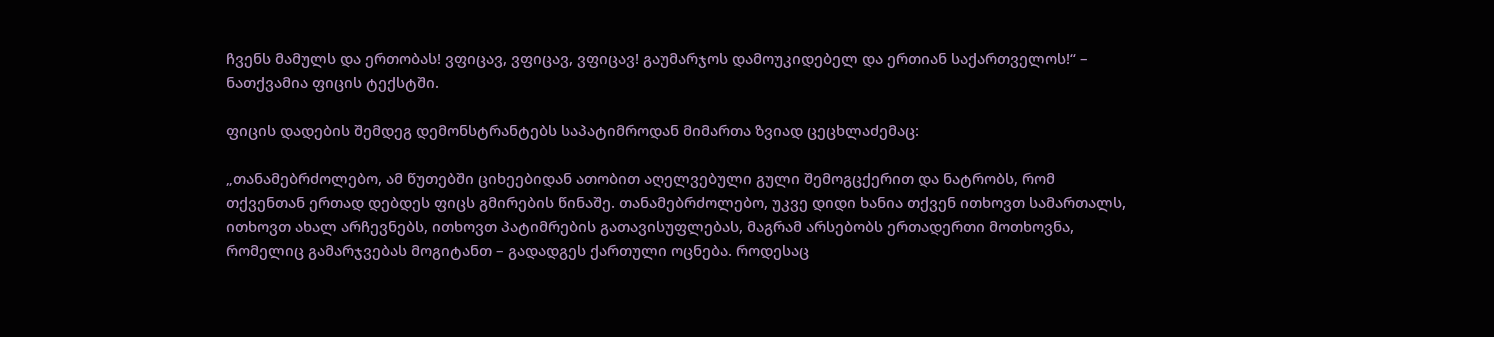ჩვენს მამულს და ერთობას! ვფიცავ, ვფიცავ, ვფიცავ! გაუმარჯოს დამოუკიდებელ და ერთიან საქართველოს!“ – ნათქვამია ფიცის ტექსტში.

ფიცის დადების შემდეგ დემონსტრანტებს საპატიმროდან მიმართა ზვიად ცეცხლაძემაც:

„თანამებრძოლებო, ამ წუთებში ციხეებიდან ათობით აღელვებული გული შემოგცქერით და ნატრობს, რომ თქვენთან ერთად დებდეს ფიცს გმირების წინაშე. თანამებრძოლებო, უკვე დიდი ხანია თქვენ ითხოვთ სამართალს, ითხოვთ ახალ არჩევნებს, ითხოვთ პატიმრების გათავისუფლებას, მაგრამ არსებობს ერთადერთი მოთხოვნა, რომელიც გამარჯვებას მოგიტანთ – გადადგეს ქართული ოცნება. როდესაც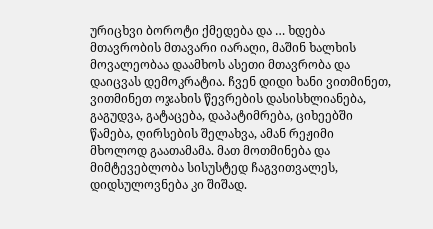ურიცხვი ბოროტი ქმედება და … ხდება მთავრობის მთავარი იარაღი, მაშინ ხალხის მოვალეობაა დაამხოს ასეთი მთავრობა და დაიცვას დემოკრატია. ჩვენ დიდი ხანი ვითმინეთ, ვითმინეთ ოჯახის წევრების დასისხლიანება, გაგუდვა, გატაცება, დაპატიმრება, ციხეებში წამება, ღირსების შელახვა, ამან რეჟიმი მხოლოდ გაათამამა. მათ მოთმინება და მიმტევებლობა სისუსტედ ჩაგვითვალეს, დიდსულოვნება კი შიშად.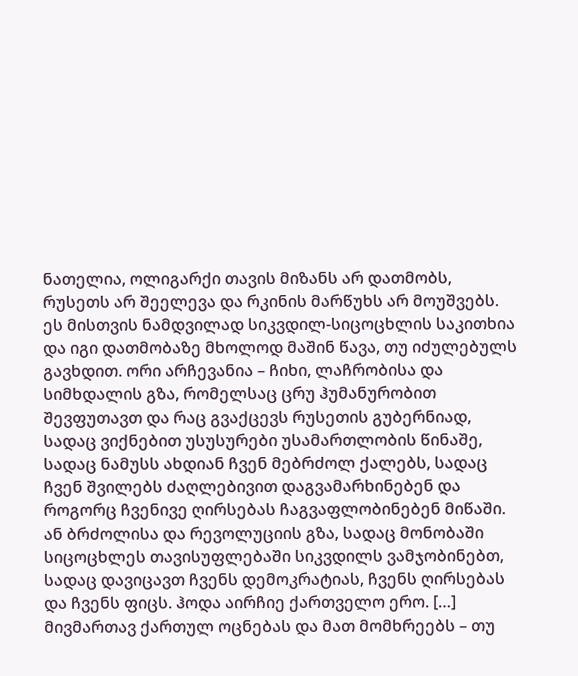ნათელია, ოლიგარქი თავის მიზანს არ დათმობს, რუსეთს არ შეელევა და რკინის მარწუხს არ მოუშვებს. ეს მისთვის ნამდვილად სიკვდილ-სიცოცხლის საკითხია და იგი დათმობაზე მხოლოდ მაშინ წავა, თუ იძულებულს გავხდით. ორი არჩევანია – ჩიხი, ლაჩრობისა და სიმხდალის გზა, რომელსაც ცრუ ჰუმანურობით შევფუთავთ და რაც გვაქცევს რუსეთის გუბერნიად, სადაც ვიქნებით უსუსურები უსამართლობის წინაშე, სადაც ნამუსს ახდიან ჩვენ მებრძოლ ქალებს, სადაც ჩვენ შვილებს ძაღლებივით დაგვამარხინებენ და როგორც ჩვენივე ღირსებას ჩაგვაფლობინებენ მიწაში. ან ბრძოლისა და რევოლუციის გზა, სადაც მონობაში სიცოცხლეს თავისუფლებაში სიკვდილს ვამჯობინებთ, სადაც დავიცავთ ჩვენს დემოკრატიას, ჩვენს ღირსებას და ჩვენს ფიცს. ჰოდა აირჩიე ქართველო ერო. […] მივმართავ ქართულ ოცნებას და მათ მომხრეებს – თუ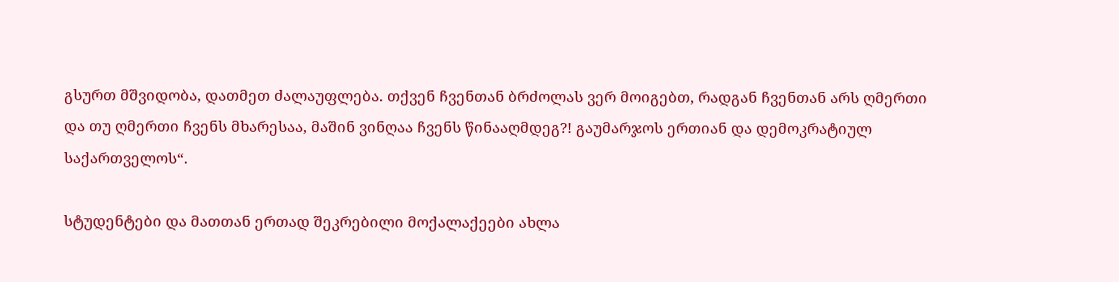გსურთ მშვიდობა, დათმეთ ძალაუფლება. თქვენ ჩვენთან ბრძოლას ვერ მოიგებთ, რადგან ჩვენთან არს ღმერთი და თუ ღმერთი ჩვენს მხარესაა, მაშინ ვინღაა ჩვენს წინააღმდეგ?! გაუმარჯოს ერთიან და დემოკრატიულ საქართველოს“.

სტუდენტები და მათთან ერთად შეკრებილი მოქალაქეები ახლა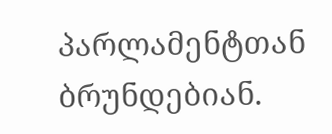პარლამენტთან ბრუნდებიან.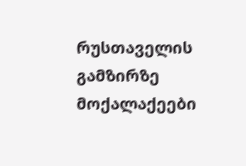რუსთაველის გამზირზე მოქალაქეები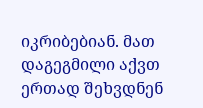იკრიბებიან. მათ დაგეგმილი აქვთ ერთად შეხვდნენ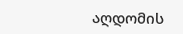აღდომის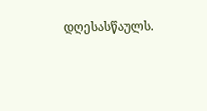დღესასწაულს.